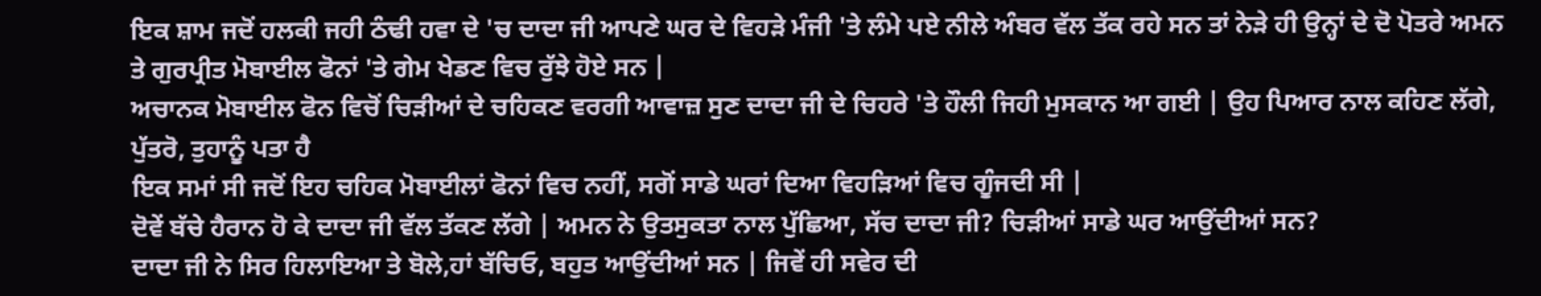ਇਕ ਸ਼ਾਮ ਜਦੋਂ ਹਲਕੀ ਜਹੀ ਠੰਢੀ ਹਵਾ ਦੇ 'ਚ ਦਾਦਾ ਜੀ ਆਪਣੇ ਘਰ ਦੇ ਵਿਹੜੇ ਮੰਜੀ 'ਤੇ ਲੰਮੇ ਪਏ ਨੀਲੇ ਅੰਬਰ ਵੱਲ ਤੱਕ ਰਹੇ ਸਨ ਤਾਂ ਨੇੜੇ ਹੀ ਉਨ੍ਹਾਂ ਦੇ ਦੋ ਪੋਤਰੇ ਅਮਨ ਤੇ ਗੁਰਪ੍ਰੀਤ ਮੋਬਾਈਲ ਫੋਨਾਂ 'ਤੇ ਗੇਮ ਖੇਡਣ ਵਿਚ ਰੁੱਝੇ ਹੋਏ ਸਨ |
ਅਚਾਨਕ ਮੋਬਾਈਲ ਫੋਨ ਵਿਚੋਂ ਚਿੜੀਆਂ ਦੇ ਚਹਿਕਣ ਵਰਗੀ ਆਵਾਜ਼ ਸੁਣ ਦਾਦਾ ਜੀ ਦੇ ਚਿਹਰੇ 'ਤੇ ਹੌਲੀ ਜਿਹੀ ਮੁਸਕਾਨ ਆ ਗਈ | ਉਹ ਪਿਆਰ ਨਾਲ ਕਹਿਣ ਲੱਗੇ, ਪੁੱਤਰੋ, ਤੁਹਾਨੂੰ ਪਤਾ ਹੈ
ਇਕ ਸਮਾਂ ਸੀ ਜਦੋਂ ਇਹ ਚਹਿਕ ਮੋਬਾਈਲਾਂ ਫੋਨਾਂ ਵਿਚ ਨਹੀਂ, ਸਗੋਂ ਸਾਡੇ ਘਰਾਂ ਦਿਆ ਵਿਹੜਿਆਂ ਵਿਚ ਗੂੰਜਦੀ ਸੀ |
ਦੋਵੇਂ ਬੱਚੇ ਹੈਰਾਨ ਹੋ ਕੇ ਦਾਦਾ ਜੀ ਵੱਲ ਤੱਕਣ ਲੱਗੇ | ਅਮਨ ਨੇ ਉਤਸੁਕਤਾ ਨਾਲ ਪੁੱਛਿਆ, ਸੱਚ ਦਾਦਾ ਜੀ? ਚਿੜੀਆਂ ਸਾਡੇ ਘਰ ਆਉਂਦੀਆਂ ਸਨ?
ਦਾਦਾ ਜੀ ਨੇ ਸਿਰ ਹਿਲਾਇਆ ਤੇ ਬੋਲੇ,ਹਾਂ ਬੱਚਿਓ, ਬਹੁਤ ਆਉਂਦੀਆਂ ਸਨ | ਜਿਵੇਂ ਹੀ ਸਵੇਰ ਦੀ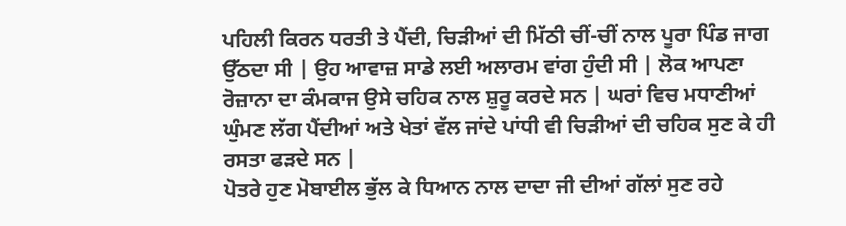ਪਹਿਲੀ ਕਿਰਨ ਧਰਤੀ ਤੇ ਪੈਂਦੀ, ਚਿੜੀਆਂ ਦੀ ਮਿੱਠੀ ਚੀਂ-ਚੀਂ ਨਾਲ ਪੂਰਾ ਪਿੰਡ ਜਾਗ ਉੱਠਦਾ ਸੀ | ਉਹ ਆਵਾਜ਼ ਸਾਡੇ ਲਈ ਅਲਾਰਮ ਵਾਂਗ ਹੁੰਦੀ ਸੀ | ਲੋਕ ਆਪਣਾ ਰੋਜ਼ਾਨਾ ਦਾ ਕੰਮਕਾਜ ਉਸੇ ਚਹਿਕ ਨਾਲ ਸ਼ੁਰੂ ਕਰਦੇ ਸਨ | ਘਰਾਂ ਵਿਚ ਮਧਾਣੀਆਂ ਘੁੰਮਣ ਲੱਗ ਪੈਂਦੀਆਂ ਅਤੇ ਖੇਤਾਂ ਵੱਲ ਜਾਂਦੇ ਪਾਂਧੀ ਵੀ ਚਿੜੀਆਂ ਦੀ ਚਹਿਕ ਸੁਣ ਕੇ ਹੀ ਰਸਤਾ ਫੜਦੇ ਸਨ |
ਪੋਤਰੇ ਹੁਣ ਮੋਬਾਈਲ ਭੁੱਲ ਕੇ ਧਿਆਨ ਨਾਲ ਦਾਦਾ ਜੀ ਦੀਆਂ ਗੱਲਾਂ ਸੁਣ ਰਹੇ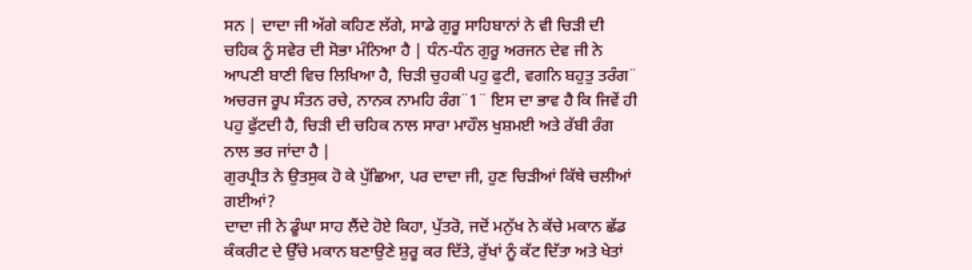ਸਨ | ਦਾਦਾ ਜੀ ਅੱਗੇ ਕਹਿਣ ਲੱਗੇ, ਸਾਡੇ ਗੁਰੂ ਸਾਹਿਬਾਨਾਂ ਨੇ ਵੀ ਚਿੜੀ ਦੀ ਚਹਿਕ ਨੂੰ ਸਵੇਰ ਦੀ ਸੋਭਾ ਮੰਨਿਆ ਹੈ | ਧੰਨ-ਧੰਨ ਗੁਰੂ ਅਰਜਨ ਦੇਵ ਜੀ ਨੇ ਆਪਣੀ ਬਾਣੀ ਵਿਚ ਲਿਖਿਆ ਹੈ, ਚਿੜੀ ਚੁਹਕੀ ਪਹੁ ਫੁਟੀ, ਵਗਨਿ ਬਹੁਤੁ ਤਰੰਗ¨ ਅਚਰਜ ਰੂਪ ਸੰਤਨ ਰਚੇ, ਨਾਨਕ ਨਾਮਹਿ ਰੰਗ¨1¨ ਇਸ ਦਾ ਭਾਵ ਹੈ ਕਿ ਜਿਵੇਂ ਹੀ ਪਹੁ ਫੁੱਟਦੀ ਹੈ, ਚਿੜੀ ਦੀ ਚਹਿਕ ਨਾਲ ਸਾਰਾ ਮਾਹੌਲ ਖੁਸ਼ਮਈ ਅਤੇ ਰੱਬੀ ਰੰਗ ਨਾਲ ਭਰ ਜਾਂਦਾ ਹੈ |
ਗੁਰਪ੍ਰੀਤ ਨੇ ਉਤਸੁਕ ਹੋ ਕੇ ਪੁੱਛਿਆ, ਪਰ ਦਾਦਾ ਜੀ, ਹੁਣ ਚਿੜੀਆਂ ਕਿੱਥੇ ਚਲੀਆਂ ਗਈਆਂ?
ਦਾਦਾ ਜੀ ਨੇ ਡੂੰਘਾ ਸਾਹ ਲੈਂਦੇ ਹੋਏ ਕਿਹਾ, ਪੁੱਤਰੋ, ਜਦੋਂ ਮਨੁੱਖ ਨੇ ਕੱਚੇ ਮਕਾਨ ਛੱਡ ਕੰਕਰੀਟ ਦੇ ਉੱਚੇ ਮਕਾਨ ਬਣਾਉਣੇ ਸ਼ੁਰੂ ਕਰ ਦਿੱਤੇ, ਰੁੱਖਾਂ ਨੂੰ ਕੱਟ ਦਿੱਤਾ ਅਤੇ ਖੇਤਾਂ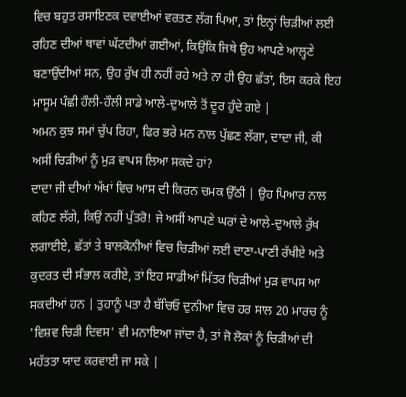ਵਿਚ ਬਹੁਤ ਰਸਾਇਣਕ ਦਵਾਈਆਂ ਵਰਤਣ ਲੱਗ ਪਿਆ, ਤਾਂ ਇਨ੍ਹਾਂ ਚਿੜੀਆਂ ਲਈ ਰਹਿਣ ਦੀਆਂ ਥਾਵਾਂ ਘੱਟਦੀਆਂ ਗਈਆਂ, ਕਿਉਂਕਿ ਜਿਥੇ ਉਹ ਆਪਣੇ ਆਲ੍ਹਣੇ ਬਣਾਉਂਦੀਆਂ ਸਨ, ਉਹ ਰੁੱਖ ਹੀ ਨਹੀਂ ਰਹੇ ਅਤੇ ਨਾ ਹੀ ਉਹ ਛੱਤਾਂ, ਇਸ ਕਰਕੇ ਇਹ ਮਾਸੂਮ ਪੰਛੀ ਹੌਲੀ-ਹੌਲੀ ਸਾਡੇ ਆਲੇ-ਦੁਆਲੇ ਤੋਂ ਦੂਰ ਹੁੰਦੇ ਗਏ |
ਅਮਨ ਕੁਝ ਸਮਾਂ ਚੁੱਪ ਰਿਹਾ, ਫਿਰ ਭਰੇ ਮਨ ਨਾਲ ਪੁੱਛਣ ਲੱਗਾ, ਦਾਦਾ ਜੀ, ਕੀ ਅਸੀਂ ਚਿੜੀਆਂ ਨੂੰ ਮੁੜ ਵਾਪਸ ਲਿਆ ਸਕਦੇ ਹਾਂ?
ਦਾਦਾ ਜੀ ਦੀਆਂ ਅੱਖਾਂ ਵਿਚ ਆਸ ਦੀ ਕਿਰਨ ਚਮਕ ਉੱਠੀ | ਉਹ ਪਿਆਰ ਨਾਲ ਕਹਿਣ ਲੱਗੇ, ਕਿਉਂ ਨਹੀਂ ਪੁੱਤਰੋ! ਜੇ ਅਸੀਂ ਆਪਣੇ ਘਰਾਂ ਦੇ ਆਲੇ-ਦੁਆਲੇ ਰੁੱਖ ਲਗਾਈਏ, ਛੱਤਾਂ ਤੇ ਬਾਲਕੋਨੀਆਂ ਵਿਚ ਚਿੜੀਆਂ ਲਈ ਦਾਣਾ-ਪਾਣੀ ਰੱਖੀਏ ਅਤੇ ਕੁਦਰਤ ਦੀ ਸੰਭਾਲ ਕਰੀਏ, ਤਾਂ ਇਹ ਸਾਡੀਆਂ ਮਿੱਤਰ ਚਿੜੀਆਂ ਮੁੜ ਵਾਪਸ ਆ ਸਕਦੀਆਂ ਹਨ | ਤੁਹਾਨੂੰ ਪਤਾ ਹੈ ਬੱਚਿਓ ਦੁਨੀਆ ਵਿਚ ਹਰ ਸਾਲ 20 ਮਾਰਚ ਨੂੰ 'ਵਿਸ਼ਵ ਚਿੜੀ ਦਿਵਸ' ਵੀ ਮਨਾਇਆ ਜਾਂਦਾ ਹੈ, ਤਾਂ ਜੋ ਲੋਕਾਂ ਨੂੰ ਚਿੜੀਆਂ ਦੀ ਮਹੱਤਤਾ ਯਾਦ ਕਰਵਾਈ ਜਾ ਸਕੇ |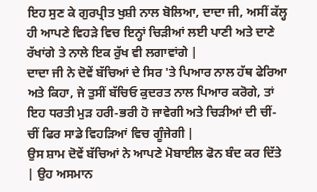ਇਹ ਸੁਣ ਕੇ ਗੁਰਪ੍ਰੀਤ ਖੁਸ਼ੀ ਨਾਲ ਬੋਲਿਆ, ਦਾਦਾ ਜੀ, ਅਸੀਂ ਕੱਲ੍ਹ ਹੀ ਆਪਣੇ ਵਿਹੜੇ ਵਿਚ ਇਨ੍ਹਾਂ ਚਿੜੀਆਂ ਲਈ ਪਾਣੀ ਅਤੇ ਦਾਣੇ ਰੱਖਾਂਗੇ ਤੇ ਨਾਲੇ ਇਕ ਰੁੱਖ ਵੀ ਲਗਾਵਾਂਗੇ |
ਦਾਦਾ ਜੀ ਨੇ ਦੋਵੇਂ ਬੱਚਿਆਂ ਦੇ ਸਿਰ 'ਤੇ ਪਿਆਰ ਨਾਲ ਹੱਥ ਫੇਰਿਆ ਅਤੇ ਕਿਹਾ, ਜੇ ਤੁਸੀਂ ਬੱਚਿਓ ਕੁਦਰਤ ਨਾਲ ਪਿਆਰ ਕਰੋਗੇ, ਤਾਂ ਇਹ ਧਰਤੀ ਮੁੜ ਹਰੀ-ਭਰੀ ਹੋ ਜਾਵੇਗੀ ਅਤੇ ਚਿੜੀਆਂ ਦੀ ਚੀਂ-ਚੀਂ ਫਿਰ ਸਾਡੇ ਵਿਹੜਿਆਂ ਵਿਚ ਗੂੰਜੇਗੀ |
ਉਸ ਸ਼ਾਮ ਦੋਵੇਂ ਬੱਚਿਆਂ ਨੇ ਆਪਣੇ ਮੋਬਾਈਲ ਫੋਨ ਬੰਦ ਕਰ ਦਿੱਤੇ | ਉਹ ਅਸਮਾਨ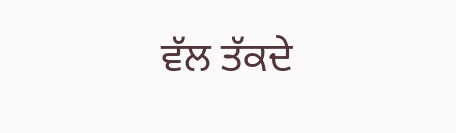ਵੱਲ ਤੱਕਦੇ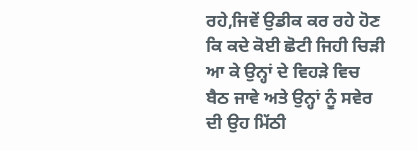ਰਹੇ,ਜਿਵੇਂ ਉਡੀਕ ਕਰ ਰਹੇ ਹੋਣ ਕਿ ਕਦੇ ਕੋਈ ਛੋਟੀ ਜਿਹੀ ਚਿੜੀ ਆ ਕੇ ਉਨ੍ਹਾਂ ਦੇ ਵਿਹੜੇ ਵਿਚ ਬੈਠ ਜਾਵੇ ਅਤੇ ਉਨ੍ਹਾਂ ਨੂੰ ਸਵੇਰ ਦੀ ਉਹ ਮਿੱਠੀ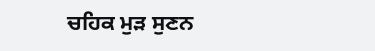ਚਹਿਕ ਮੁੜ ਸੁਣਨ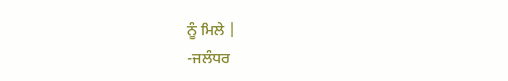ਨੂੰ ਮਿਲੇ |
-ਜਲੰਧਰ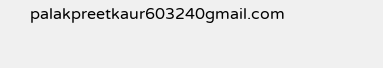palakpreetkaur603240gmail.com